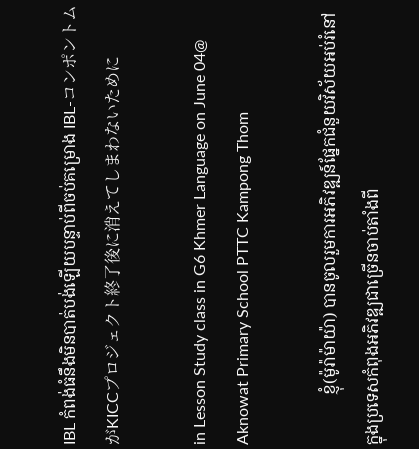IBL កំពង់ធំនឹងមិនបាត់បង់ឡើយបន្ទាប់ពីចប់គម្រោង IBL-コンポントムがKICCプロジェクト終了後に消えてしまわないために

in Lesson Study class in G6 Khmer Language on June 04@ Aknowat Primary School PTTC Kampong Thom

            ខ្ញុំ(ម៉ូរ៉ាម៉ាយ៉ា) បានចូលរួមការអភិវឌ្ឍន៍ផ្នែកជំនួយវិស័យអប់រំនៅក្នុងប្រទេសកំពុងអភិវឌ្ឍជាច្រើនចាប់តាំងពី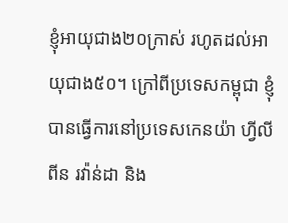ខ្ញុំអាយុជាង២០ក្រាស់ រហូតដល់អាយុជាង៥០។ ក្រៅពីប្រទេសកម្ពុជា ខ្ញុំបានធ្វើការនៅប្រទេសកេនយ៉ា ហ្វីលីពីន រវ៉ាន់ដា និង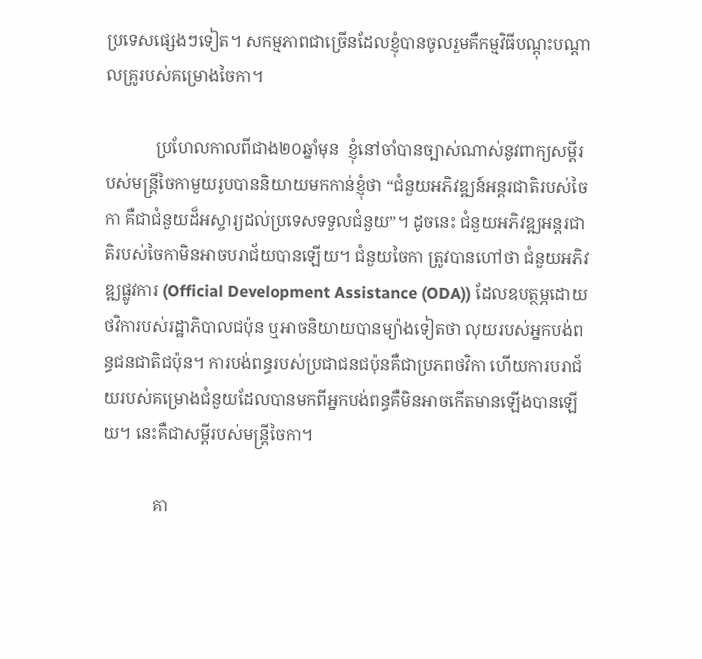ប្រទេសផ្សេងៗទៀត។ សកម្មភាពជាច្រើនដែលខ្ញុំបានចូលរួមគឺកម្មវិធីបណ្ដុះបណ្ដាលគ្រូរបស់គម្រោងចៃកា។

            ប្រហែលកាលពីជាង២០ឆ្នាំមុន  ខ្ញុំនៅចាំបានច្បាស់ណាស់នូវពាក្យសម្ដីរបស់មន្រ្តីចៃកាមួយរូបបាននិយាយមកកាន់ខ្ញុំថា “ជំនួយអភិវឌ្ឍន៍អន្តរជាតិរបស់ចៃកា គឺជាជំនួយដ៏អស្ចារ្យដល់ប្រទេសទទួលជំនួយ”។ ដូចនេះ ជំនួយអភិវឌ្ឍអន្តរជាតិរបស់ចៃកាមិនអាចបរាជ័យបានឡើយ។ ជំនួយចៃកា ត្រូវបានហៅថា ជំនួយអភិវឌ្ឍផ្លូវការ (Official Development Assistance (ODA)) ដែលឧបត្ថម្ភដោយថវិការបស់រដ្ឋាភិបាលជប៉ុន ឬអាចនិយាយបានម្យ៉ាងទៀតថា លុយរបស់អ្នកបង់ពន្ធជនជាតិជប៉ុន។ ការបង់ពន្ធរបស់ប្រជាជនជប៉ុនគឺជាប្រភពថវិកា ហើយការបរាជ័យរបស់គម្រោងជំនួយដែលបានមកពីអ្នកបង់ពន្ធគឺមិនអាចកើតមានឡើងបានឡើយ។ នេះគឺជាសម្ដីរបស់មន្រ្តីចៃកា។

            គា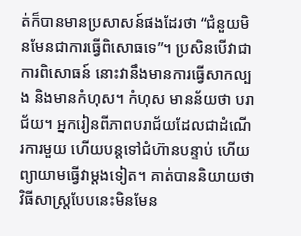ត់ក៏បានមានប្រសាសន៍ផងដែរថា “ជំនួយមិនមែនជាការធ្វើពិសោធទេ”។ ប្រសិនបើវាជាការពិសោធន៍ នោះវានឹងមានការធ្វើសាកល្បង និងមានកំហុស។ កំហុស មានន័យថា បរាជ័យ។ អ្នករៀនពីភាពបរាជ័យដែលជាដំណើរការមួយ ហើយបន្ដទៅជំហ៊ានបន្ទាប់ ហើយព្យាយាមធ្វើវាម្ដងទៀត។ គាត់បាននិយាយថា វិធីសាស្រ្តបែបនេះមិនមែន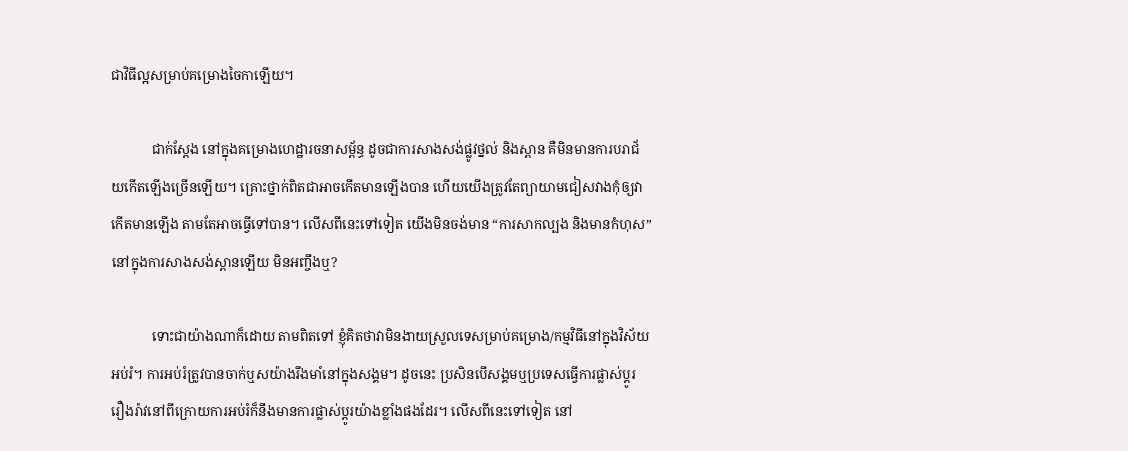ជាវិធីល្អសម្រាប់គម្រោងចៃកាឡើយ។

            ជាក់ស្ដែង នៅក្នុងគម្រោងហេដ្ឋារចនាសម្ព័ន្ធ ដូចជាការសាងសង់ផ្លូវថ្នល់ និងស្ពាន គឺមិនមានការបរាជ័យកើតឡើងច្រើនឡើយ។ គ្រោះថ្នាក់ពិតជាអាចកើតមានឡើងបាន ហើយយើងត្រូវតែព្យាយាមជៀសវាងកុំឲ្យវាកើតមានឡើង តាមតែអាចធ្វើទៅបាន។ លើសពីនេះទៅទៀត យើងមិនចង់មាន “ការសាកល្បង និងមានកំហុស” នៅក្នុងការសាងសង់ស្ពានឡើយ មិនអញ្ចឹងឬ?

            ទោះជាយ៉ាងណាក៏ដោយ តាមពិតទៅ ខ្ញុំគិតថាវាមិនងាយស្រួលទេសម្រាប់គម្រោង/កម្មវិធីនៅក្នុងវិស័យអប់រំ។ ការអប់រំត្រូវបានចាក់ឬសយ៉ាងរឹងមាំនៅក្នុងសង្គម។ ដូចនេះ ប្រសិនបើសង្គមឬប្រទេសធ្វើការផ្លាស់ប្ដូរ រឿងរ៉ាវនៅពីក្រោយការអប់រំក៏នឹងមានការផ្លាស់ប្ដូរយ៉ាងខ្លាំងផងដែរ។ លើសពីនេះទៅទៀត នៅ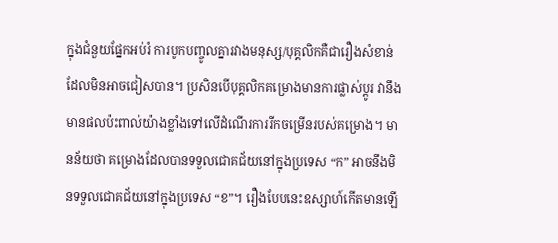ក្នុងជំនួយផ្នែកអប់រំ ការបូកបញ្ចូលគ្នារវាងមនុស្ស/បុគ្គលិកគឺជារឿងសំខាន់ដែលមិនអាចជៀសបាន។ ប្រសិនបើបុគ្គលិកគម្រោងមានការផ្លាស់ប្ដូរ វានឹងមានផលប៉ះពាល់យ៉ាងខ្លាំងទៅលើដំណើរការរីកចម្រើនរបស់គម្រោង។ មានន័យថា គម្រោងដែលបានទទួលជោគជ័យនៅក្នុងប្រទេស “ក” អាចនឹងមិនទទួលជោគជ័យនៅក្នុងប្រទេស “ខ”។ រឿងបែបនេះឧស្សាហ៍កើតមានឡើ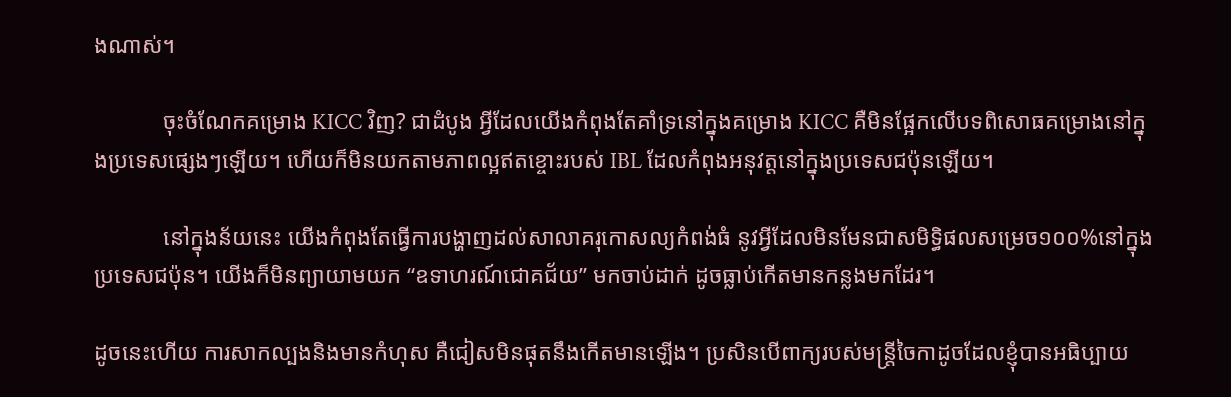ងណាស់។

            ចុះចំណែកគម្រោង KICC វិញ? ជាដំបូង អ្វីដែលយើងកំពុងតែគាំទ្រនៅក្នុងគម្រោង KICC គឺមិនផ្អែកលើបទពិសោធគម្រោងនៅក្នុងប្រទេសផ្សេងៗឡើយ។ ហើយក៏មិនយកតាមភាពល្អឥតខ្ចោះរបស់ IBL ដែលកំពុងអនុវត្តនៅក្នុងប្រទេសជប៉ុនឡើយ។

            នៅក្នុងន័យនេះ យើងកំពុងតែធ្វើការបង្ហាញដល់សាលាគរុកោសល្យកំពង់ធំ នូវអ្វីដែលមិនមែនជាសមិទ្ធិផលសម្រេច១០០%នៅក្នុងប្រទេសជប៉ុន។ យើងក៏មិនព្យាយាមយក “ឧទាហរណ៍ជោគជ័យ” មកចាប់ដាក់ ដូចធ្លាប់កើតមានកន្លងមកដែរ។

ដូចនេះហើយ ការសាកល្បងនិងមានកំហុស គឺជៀសមិនផុតនឹងកើតមានឡើង។ ប្រសិនបើពាក្យរបស់មន្រ្តីចៃកាដូចដែលខ្ញុំបានអធិប្បាយ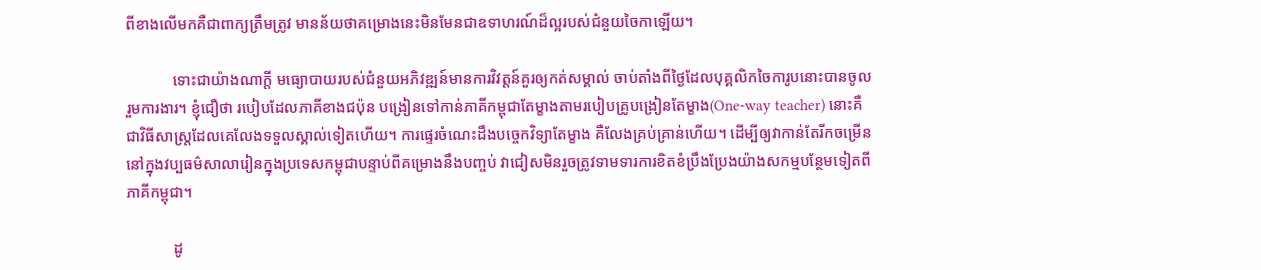ពីខាងលើមកគឺជាពាក្យត្រឹមត្រូវ មានន័យថាគម្រោងនេះមិនមែនជាឧទាហរណ៍ដ៏ល្អរបស់ជំនួយចៃកាឡើយ។

            ទោះជាយ៉ាងណាក្ដី មធ្យោបាយរបស់ជំនួយអភិវឌ្ឍន៍មានការវិវត្តន៍គួរឲ្យកត់សម្គាល់ ចាប់តាំងពីថ្ងៃដែលបុគ្គលិកចៃការូបនោះបានចូលរួមការងារ។ ខ្ញុំជឿថា របៀបដែលភាគីខាងជប៉ុន បង្រៀនទៅកាន់ភាគីកម្ពុជាតែម្ខាងតាមរបៀបគ្រូបង្រៀនតែម្ខាង(One-way teacher) នោះគឺជាវិធីសាស្រ្តដែលគេលែងទទួលស្គាល់ទៀតហើយ។ ការផ្ទេរចំណេះដឹងបច្ចេកវិទ្យាតែម្ខាង គឺលែងគ្រប់គ្រាន់ហើយ។ ដើម្បីឲ្យវាកាន់តែរីកចម្រើននៅក្នុងវប្បធម៌សាលារៀនក្នុងប្រទេសកម្ពុជាបន្ទាប់ពីគម្រោងនឹងបញ្ចប់ វាជៀសមិនរួចត្រូវទាមទារការខិតខំប្រឹងប្រែងយ៉ាងសកម្មបន្ថែមទៀតពីភាគីកម្ពុជា។

            ដូ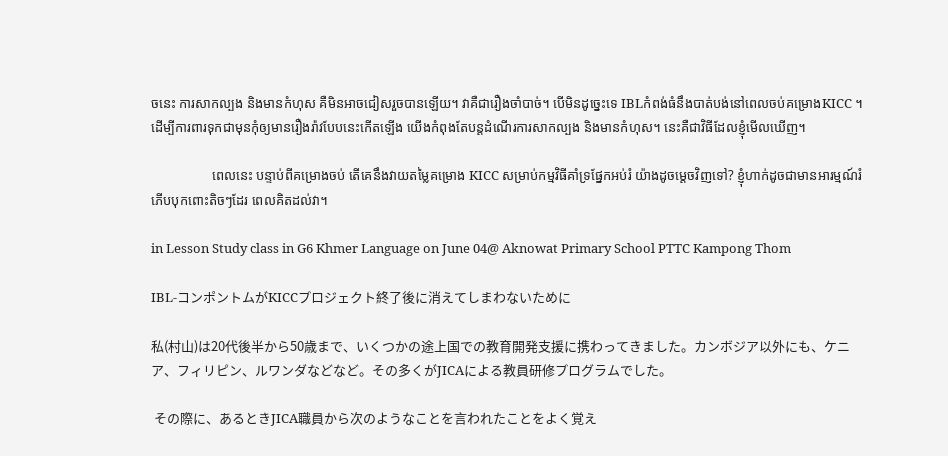ចនេះ ការសាកល្បង និងមានកំហុស គឺមិនអាចជៀសរួចបានឡើយ។ វាគឺជារឿងចាំបាច់។ បើមិនដូច្នេះទេ IBLកំពង់ធំនឹងបាត់បង់នៅពេលចប់គម្រោងKICC ។ ដើម្បីការពារទុកជាមុនកុំឲ្យមានរឿងរ៉ាវបែបនេះកើតឡើង យើងកំពុងតែបន្ដដំណើរការសាកល្បង និងមានកំហុស។ នេះគឺជាវិធីដែលខ្ញុំមើលឃើញ។

                  ពេលនេះ បន្ទាប់ពីគម្រោងចប់ តើគេនឹងវាយតម្លៃគម្រោង KICC សម្រាប់កម្មវិធីគាំទ្រផ្នែកអប់រំ យ៉ាងដូចម្តេចវិញទៅ? ខ្ញុំហាក់ដូចជាមានអារម្មណ៍រំភើបបុកពោះតិចៗដែរ ពេលគិតដល់វា។

in Lesson Study class in G6 Khmer Language on June 04@ Aknowat Primary School PTTC Kampong Thom

IBL-コンポントムがKICCプロジェクト終了後に消えてしまわないために

私(村山)は20代後半から50歳まで、いくつかの途上国での教育開発支援に携わってきました。カンボジア以外にも、ケニア、フィリピン、ルワンダなどなど。その多くがJICAによる教員研修プログラムでした。

 その際に、あるときJICA職員から次のようなことを言われたことをよく覚え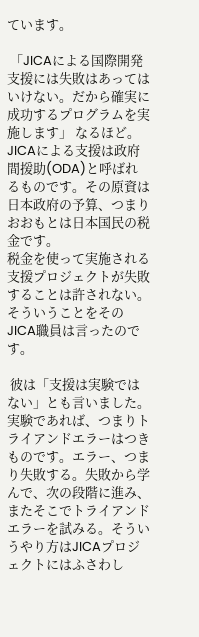ています。

 「JICAによる国際開発支援には失敗はあってはいけない。だから確実に成功するプログラムを実施します」 なるほど。JICAによる支援は政府間援助(ODA)と呼ばれるものです。その原資は日本政府の予算、つまりおおもとは日本国民の税金です。
税金を使って実施される支援プロジェクトが失敗することは許されない。そういうことをそのJICA職員は言ったのです。

 彼は「支援は実験ではない」とも言いました。実験であれば、つまりトライアンドエラーはつきものです。エラー、つまり失敗する。失敗から学んで、次の段階に進み、またそこでトライアンドエラーを試みる。そういうやり方はJICAプロジェクトにはふさわし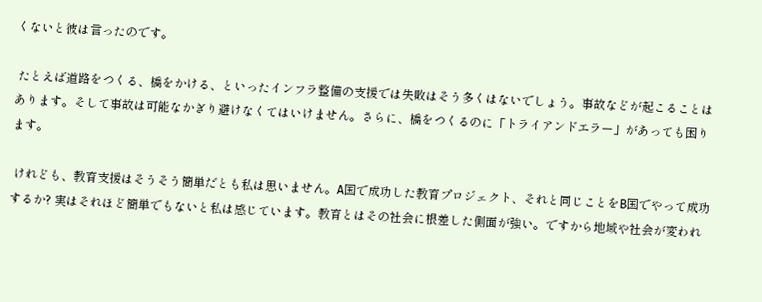くないと彼は言ったのです。

 たとえば道路をつくる、橋をかける、といったインフラ整備の支援では失敗はそう多くはないでしょう。事故などが起こることはあります。そして事故は可能なかぎり避けなくてはいけません。さらに、橋をつくるのに「トライアンドエラー」があっても困ります。

 けれども、教育支援はそうそう簡単だとも私は思いません。A国で成功した教育プロジェクト、それと同じことをB国でやって成功するか? 実はそれほど簡単でもないと私は感じています。教育とはその社会に根差した側面が強い。ですから地域や社会が変われ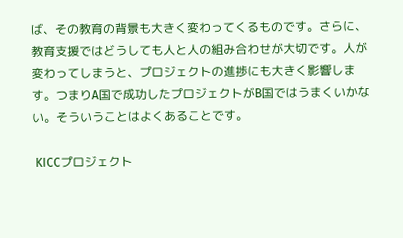ば、その教育の背景も大きく変わってくるものです。さらに、教育支援ではどうしても人と人の組み合わせが大切です。人が変わってしまうと、プロジェクトの進捗にも大きく影響します。つまりA国で成功したプロジェクトがB国ではうまくいかない。そういうことはよくあることです。

 KICCプロジェクト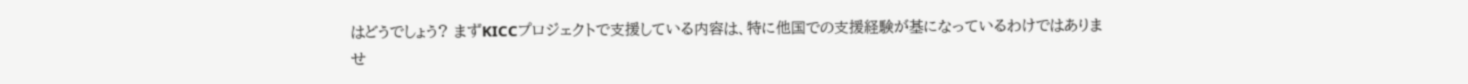はどうでしょう? まずKICCプロジェクトで支援している内容は、特に他国での支援経験が基になっているわけではありませ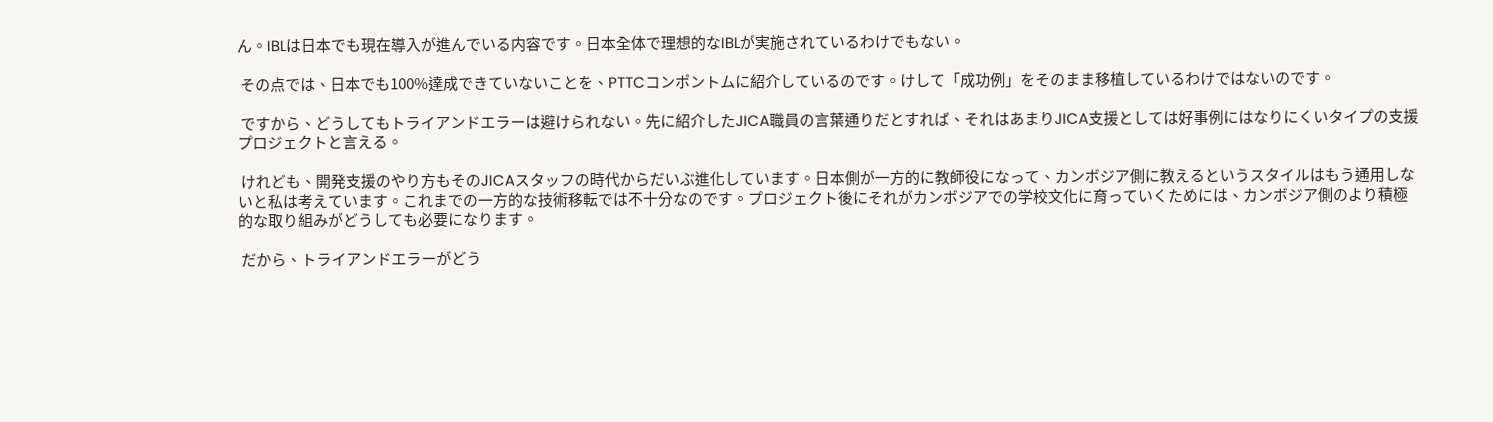ん。IBLは日本でも現在導入が進んでいる内容です。日本全体で理想的なIBLが実施されているわけでもない。

 その点では、日本でも100%達成できていないことを、PTTCコンポントムに紹介しているのです。けして「成功例」をそのまま移植しているわけではないのです。

 ですから、どうしてもトライアンドエラーは避けられない。先に紹介したJICA職員の言葉通りだとすれば、それはあまりJICA支援としては好事例にはなりにくいタイプの支援プロジェクトと言える。

 けれども、開発支援のやり方もそのJICAスタッフの時代からだいぶ進化しています。日本側が一方的に教師役になって、カンボジア側に教えるというスタイルはもう通用しないと私は考えています。これまでの一方的な技術移転では不十分なのです。プロジェクト後にそれがカンボジアでの学校文化に育っていくためには、カンボジア側のより積極的な取り組みがどうしても必要になります。

 だから、トライアンドエラーがどう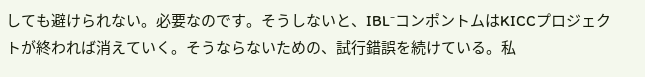しても避けられない。必要なのです。そうしないと、IBL⁻コンポントムはKICCプロジェクトが終われば消えていく。そうならないための、試行錯誤を続けている。私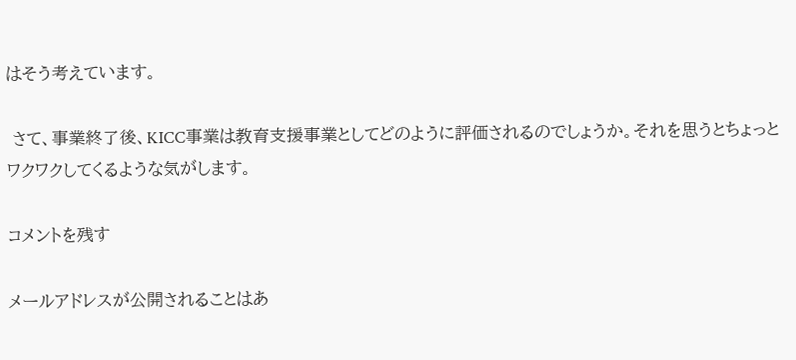はそう考えています。

 さて、事業終了後、KICC事業は教育支援事業としてどのように評価されるのでしょうか。それを思うとちょっとワクワクしてくるような気がします。

コメントを残す

メールアドレスが公開されることはあ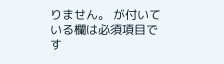りません。 が付いている欄は必須項目です